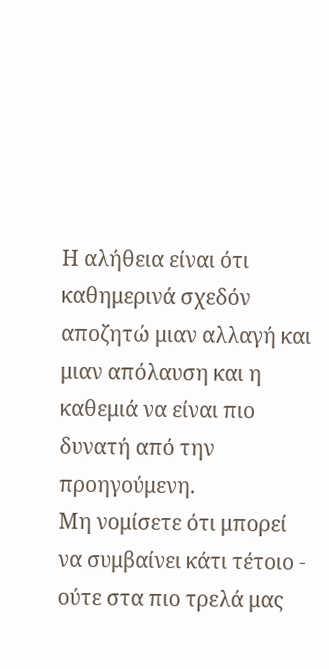Η αλήθεια είναι ότι καθημερινά σχεδόν αποζητώ μιαν αλλαγή και μιαν απόλαυση και η καθεμιά να είναι πιο δυνατή από την προηγούμενη.
Μη νομίσετε ότι μπορεί να συμβαίνει κάτι τέτοιο - ούτε στα πιο τρελά μας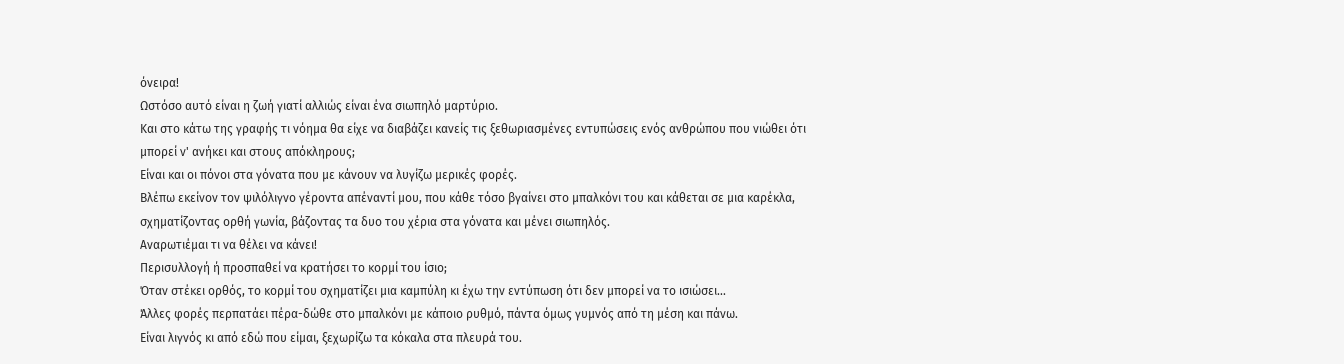όνειρα!
Ωστόσο αυτό είναι η ζωή γιατί αλλιώς είναι ένα σιωπηλό μαρτύριο.
Και στο κάτω της γραφής τι νόημα θα είχε να διαβάζει κανείς τις ξεθωριασμένες εντυπώσεις ενός ανθρώπου που νιώθει ότι μπορεί ν' ανήκει και στους απόκληρους;
Είναι και οι πόνοι στα γόνατα που με κάνουν να λυγίζω μερικές φορές.
Βλέπω εκείνον τον ψιλόλιγνο γέροντα απέναντί μου, που κάθε τόσο βγαίνει στο μπαλκόνι του και κάθεται σε μια καρέκλα, σχηματίζοντας ορθή γωνία, βάζοντας τα δυο του χέρια στα γόνατα και μένει σιωπηλός.
Αναρωτιέμαι τι να θέλει να κάνει!
Περισυλλογή ή προσπαθεί να κρατήσει το κορμί του ίσιο;
Όταν στέκει ορθός, το κορμί του σχηματίζει μια καμπύλη κι έχω την εντύπωση ότι δεν μπορεί να το ισιώσει...
Άλλες φορές περπατάει πέρα-δώθε στο μπαλκόνι με κάποιο ρυθμό, πάντα όμως γυμνός από τη μέση και πάνω.
Είναι λιγνός κι από εδώ που είμαι, ξεχωρίζω τα κόκαλα στα πλευρά του.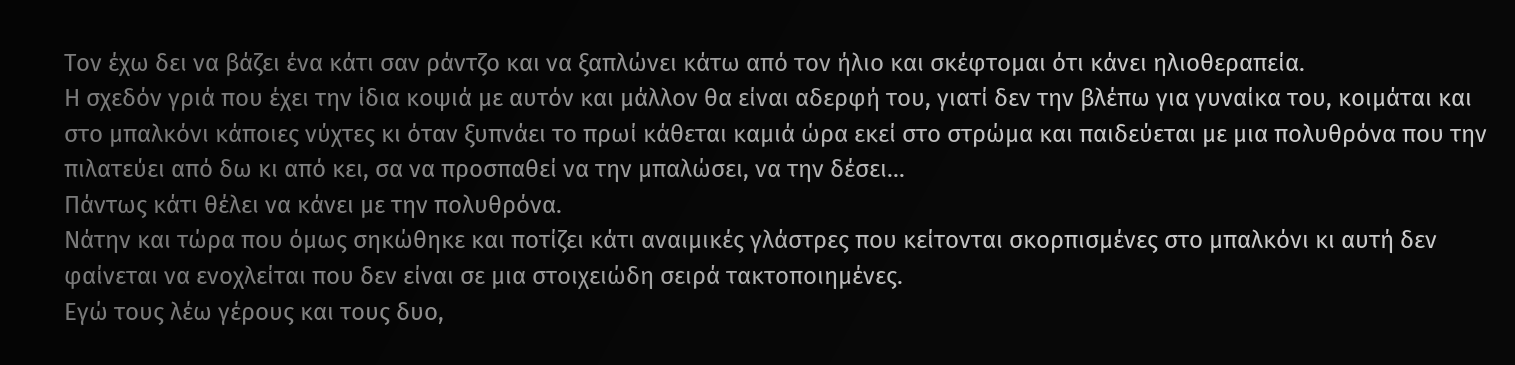Τον έχω δει να βάζει ένα κάτι σαν ράντζο και να ξαπλώνει κάτω από τον ήλιο και σκέφτομαι ότι κάνει ηλιοθεραπεία.
Η σχεδόν γριά που έχει την ίδια κοψιά με αυτόν και μάλλον θα είναι αδερφή του, γιατί δεν την βλέπω για γυναίκα του, κοιμάται και στο μπαλκόνι κάποιες νύχτες κι όταν ξυπνάει το πρωί κάθεται καμιά ώρα εκεί στο στρώμα και παιδεύεται με μια πολυθρόνα που την πιλατεύει από δω κι από κει, σα να προσπαθεί να την μπαλώσει, να την δέσει...
Πάντως κάτι θέλει να κάνει με την πολυθρόνα.
Νάτην και τώρα που όμως σηκώθηκε και ποτίζει κάτι αναιμικές γλάστρες που κείτονται σκορπισμένες στο μπαλκόνι κι αυτή δεν φαίνεται να ενοχλείται που δεν είναι σε μια στοιχειώδη σειρά τακτοποιημένες.
Εγώ τους λέω γέρους και τους δυο,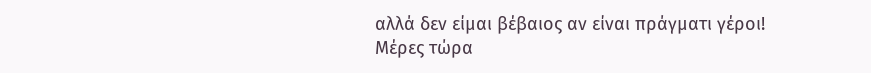αλλά δεν είμαι βέβαιος αν είναι πράγματι γέροι!
Μέρες τώρα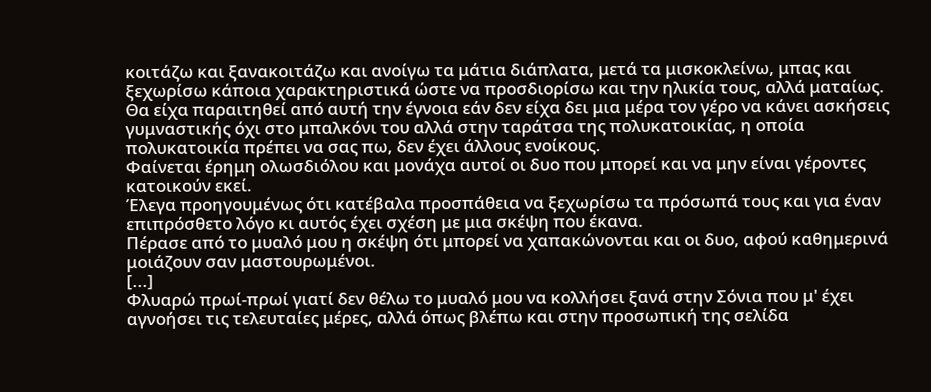κοιτάζω και ξανακοιτάζω και ανοίγω τα μάτια διάπλατα, μετά τα μισκοκλείνω, μπας και ξεχωρίσω κάποια χαρακτηριστικά ώστε να προσδιορίσω και την ηλικία τους, αλλά ματαίως.
Θα είχα παραιτηθεί από αυτή την έγνοια εάν δεν είχα δει μια μέρα τον γέρο να κάνει ασκήσεις γυμναστικής όχι στο μπαλκόνι του αλλά στην ταράτσα της πολυκατοικίας, η οποία πολυκατοικία πρέπει να σας πω, δεν έχει άλλους ενοίκους.
Φαίνεται έρημη ολωσδιόλου και μονάχα αυτοί οι δυο που μπορεί και να μην είναι γέροντες κατοικούν εκεί.
Έλεγα προηγουμένως ότι κατέβαλα προσπάθεια να ξεχωρίσω τα πρόσωπά τους και για έναν επιπρόσθετο λόγο κι αυτός έχει σχέση με μια σκέψη που έκανα.
Πέρασε από το μυαλό μου η σκέψη ότι μπορεί να χαπακώνονται και οι δυο, αφού καθημερινά μοιάζουν σαν μαστουρωμένοι.
[...]
Φλυαρώ πρωί-πρωί γιατί δεν θέλω το μυαλό μου να κολλήσει ξανά στην Σόνια που μ' έχει αγνοήσει τις τελευταίες μέρες, αλλά όπως βλέπω και στην προσωπική της σελίδα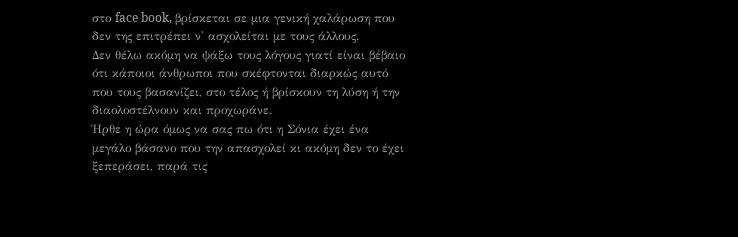στο face book, βρίσκεται σε μια γενική χαλάρωση που δεν της επιτρέπει ν' ασχολείται με τους άλλους.
Δεν θέλω ακόμη να ψάξω τους λόγους γιατί είναι βέβαιο ότι κάποιοι άνθρωποι που σκέφτονται διαρκώς αυτό που τους βασανίζει, στο τέλος ή βρίσκουν τη λύση ή την διαολοστέλνουν και προχωράνε.
Ήρθε η ώρα όμως να σας πω ότι η Σόνια έχει ένα μεγάλο βάσανο που την απασχολεί κι ακόμη δεν το έχει ξεπεράσει, παρά τις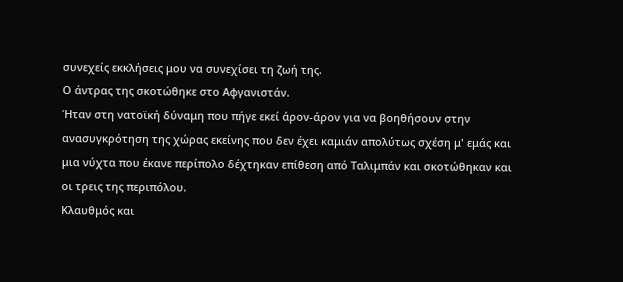συνεχείς εκκλήσεις μου να συνεχίσει τη ζωή της.
Ο άντρας της σκοτώθηκε στο Αφγανιστάν.
Ήταν στη νατοϊκή δύναμη που πήγε εκεί άρον-άρον για να βοηθήσουν στην ανασυγκρότηση της χώρας εκείνης που δεν έχει καμιάν απολύτως σχέση μ' εμάς και μια νύχτα που έκανε περίπολο δέχτηκαν επίθεση από Ταλιμπάν και σκοτώθηκαν και οι τρεις της περιπόλου.
Κλαυθμός και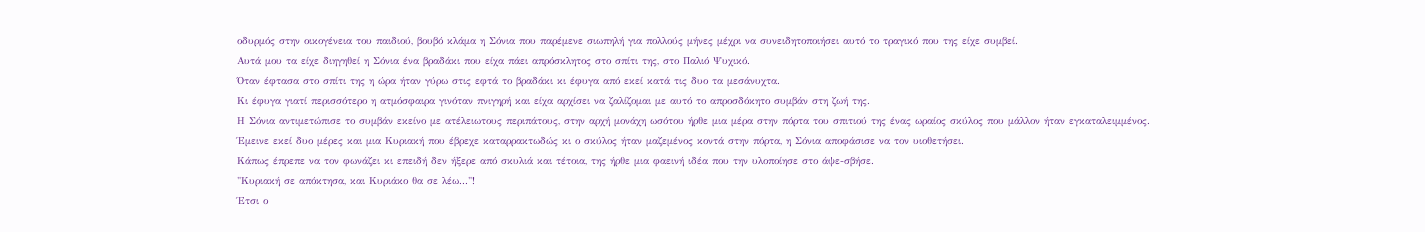οδυρμός στην οικογένεια του παιδιού, βουβό κλάμα η Σόνια που παρέμενε σιωπηλή για πολλούς μήνες μέχρι να συνειδητοποιήσει αυτό το τραγικό που της είχε συμβεί.
Αυτά μου τα είχε διηγηθεί η Σόνια ένα βραδάκι που είχα πάει απρόσκλητος στο σπίτι της, στο Παλιό Ψυχικό.
Όταν έφτασα στο σπίτι της η ώρα ήταν γύρω στις εφτά το βραδάκι κι έφυγα από εκεί κατά τις δυο τα μεσάνυχτα.
Κι έφυγα γιατί περισσότερο η ατμόσφαιρα γινόταν πνιγηρή και είχα αρχίσει να ζαλίζομαι με αυτό το απροσδόκητο συμβάν στη ζωή της.
Η Σόνια αντιμετώπισε το συμβάν εκείνο με ατέλειωτους περιπάτους, στην αρχή μονάχη ωσότου ήρθε μια μέρα στην πόρτα του σπιτιού της ένας ωραίος σκύλος που μάλλον ήταν εγκαταλειμμένος.
Έμεινε εκεί δυο μέρες και μια Κυριακή που έβρεχε καταρρακτωδώς κι ο σκύλος ήταν μαζεμένος κοντά στην πόρτα, η Σόνια αποφάσισε να τον υιοθετήσει.
Κάπως έπρεπε να τον φωνάζει κι επειδή δεν ήξερε από σκυλιά και τέτοια, της ήρθε μια φαεινή ιδέα που την υλοποίησε στο άψε-σβήσε.
"Κυριακή σε απόκτησα, και Κυριάκο θα σε λέω..."!
Έτσι ο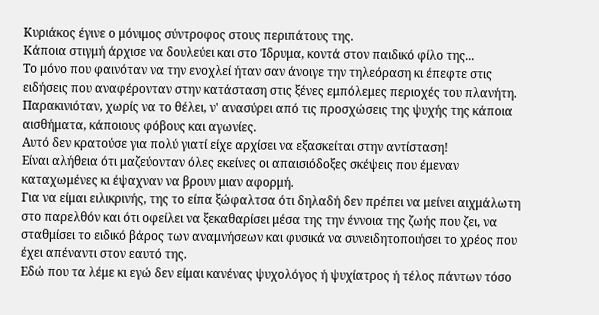Κυριάκος έγινε ο μόνιμος σύντροφος στους περιπάτους της.
Κάποια στιγμή άρχισε να δουλεύει και στο Ίδρυμα, κοντά στον παιδικό φίλο της...
Το μόνο που φαινόταν να την ενοχλεί ήταν σαν άνοιγε την τηλεόραση κι έπεφτε στις ειδήσεις που αναφέρονταν στην κατάσταση στις ξένες εμπόλεμες περιοχές του πλανήτη.
Παρακινιόταν, χωρίς να το θέλει, ν' ανασύρει από τις προσχώσεις της ψυχής της κάποια αισθήματα, κάποιους φόβους και αγωνίες.
Αυτό δεν κρατούσε για πολύ γιατί είχε αρχίσει να εξασκείται στην αντίσταση!
Είναι αλήθεια ότι μαζεύονταν όλες εκείνες οι απαισιόδοξες σκέψεις που έμεναν καταχωμένες κι έψαχναν να βρουν μιαν αφορμή.
Για να είμαι ειλικρινής, της το είπα ξώφαλτσα ότι δηλαδή δεν πρέπει να μείνει αιχμάλωτη στο παρελθόν και ότι οφείλει να ξεκαθαρίσει μέσα της την έννοια της ζωής που ζει, να σταθμίσει το ειδικό βάρος των αναμνήσεων και φυσικά να συνειδητοποιήσει το χρέος που έχει απέναντι στον εαυτό της.
Εδώ που τα λέμε κι εγώ δεν είμαι κανένας ψυχολόγος ή ψυχίατρος ή τέλος πάντων τόσο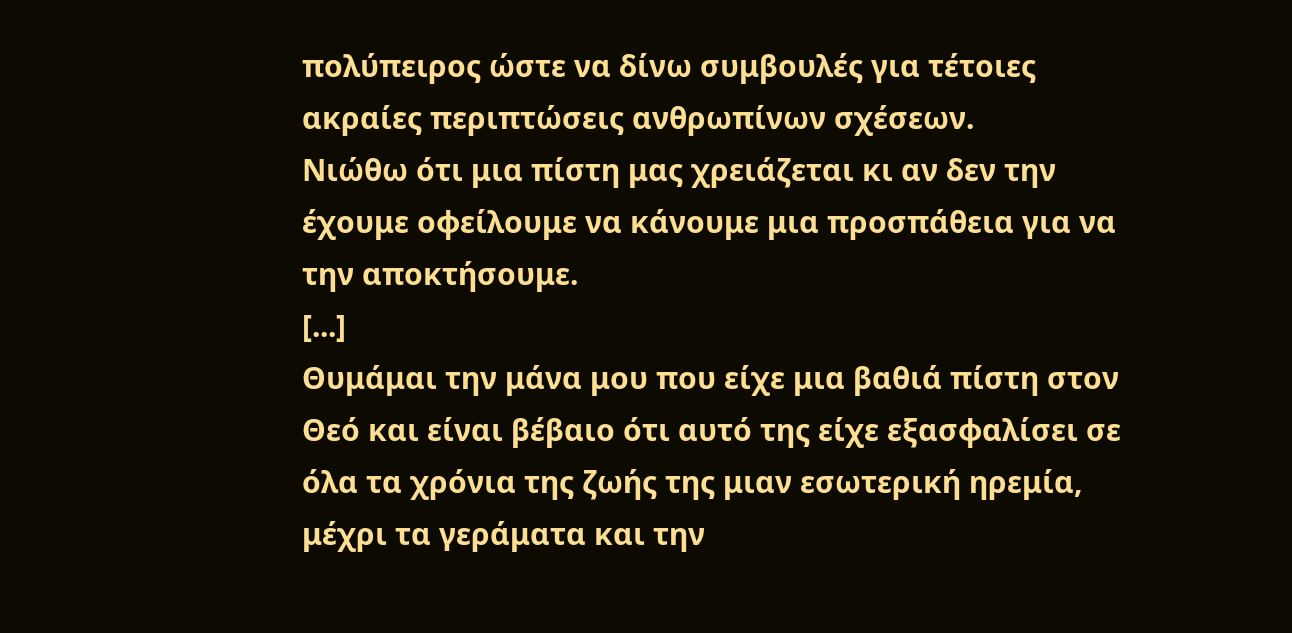πολύπειρος ώστε να δίνω συμβουλές για τέτοιες ακραίες περιπτώσεις ανθρωπίνων σχέσεων.
Νιώθω ότι μια πίστη μας χρειάζεται κι αν δεν την έχουμε οφείλουμε να κάνουμε μια προσπάθεια για να την αποκτήσουμε.
[...]
Θυμάμαι την μάνα μου που είχε μια βαθιά πίστη στον Θεό και είναι βέβαιο ότι αυτό της είχε εξασφαλίσει σε όλα τα χρόνια της ζωής της μιαν εσωτερική ηρεμία, μέχρι τα γεράματα και την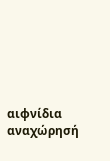αιφνίδια αναχώρησή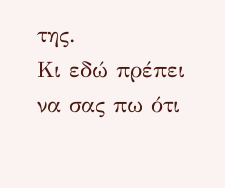της.
Κι εδώ πρέπει να σας πω ότι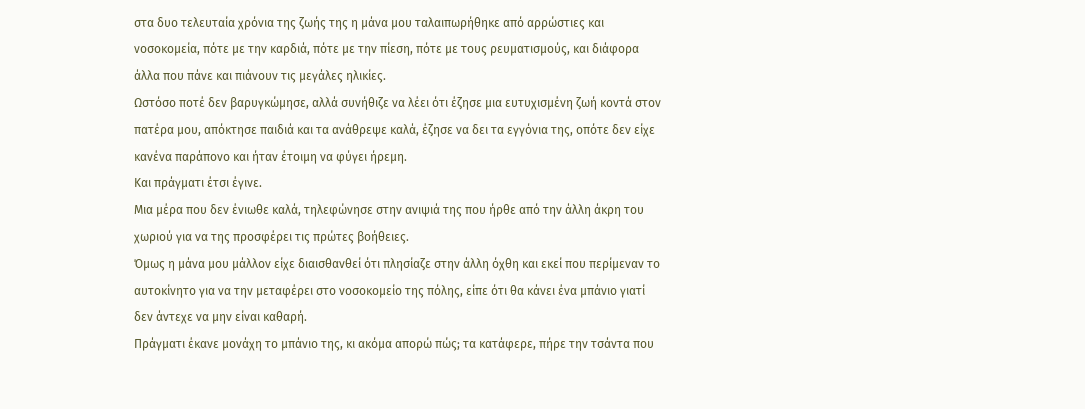στα δυο τελευταία χρόνια της ζωής της η μάνα μου ταλαιπωρήθηκε από αρρώστιες και νοσοκομεία, πότε με την καρδιά, πότε με την πίεση, πότε με τους ρευματισμούς, και διάφορα άλλα που πάνε και πιάνουν τις μεγάλες ηλικίες.
Ωστόσο ποτέ δεν βαρυγκώμησε, αλλά συνήθιζε να λέει ότι έζησε μια ευτυχισμένη ζωή κοντά στον πατέρα μου, απόκτησε παιδιά και τα ανάθρεψε καλά, έζησε να δει τα εγγόνια της, οπότε δεν είχε κανένα παράπονο και ήταν έτοιμη να φύγει ήρεμη.
Και πράγματι έτσι έγινε.
Μια μέρα που δεν ένιωθε καλά, τηλεφώνησε στην ανιψιά της που ήρθε από την άλλη άκρη του χωριού για να της προσφέρει τις πρώτες βοήθειες.
Όμως η μάνα μου μάλλον είχε διαισθανθεί ότι πλησίαζε στην άλλη όχθη και εκεί που περίμεναν το αυτοκίνητο για να την μεταφέρει στο νοσοκομείο της πόλης, είπε ότι θα κάνει ένα μπάνιο γιατί δεν άντεχε να μην είναι καθαρή.
Πράγματι έκανε μονάχη το μπάνιο της, κι ακόμα απορώ πώς; τα κατάφερε, πήρε την τσάντα που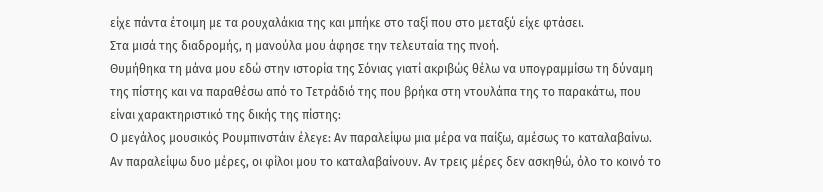είχε πάντα έτοιμη με τα ρουχαλάκια της και μπήκε στο ταξί που στο μεταξύ είχε φτάσει.
Στα μισά της διαδρομής, η μανούλα μου άφησε την τελευταία της πνοή.
Θυμήθηκα τη μάνα μου εδώ στην ιστορία της Σόνιας γιατί ακριβώς θέλω να υπογραμμίσω τη δύναμη της πίστης και να παραθέσω από το Τετράδιό της που βρήκα στη ντουλάπα της το παρακάτω, που είναι χαρακτηριστικό της δικής της πίστης:
Ο μεγάλος μουσικός Ρουμπινστάιν έλεγε: Αν παραλείψω μια μέρα να παίξω, αμέσως το καταλαβαίνω. Αν παραλείψω δυο μέρες, οι φίλοι μου το καταλαβαίνουν. Αν τρεις μέρες δεν ασκηθώ, όλο το κοινό το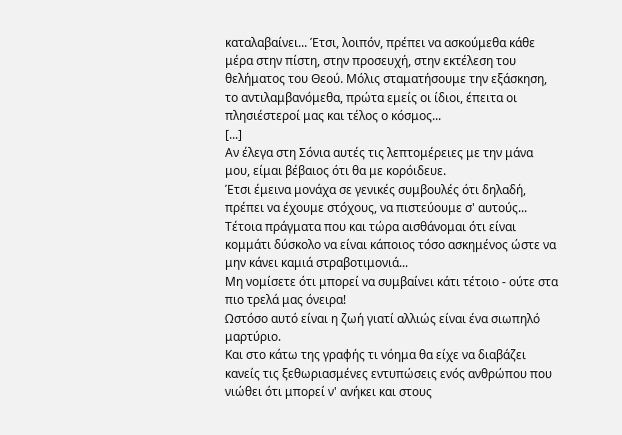καταλαβαίνει... Έτσι, λοιπόν, πρέπει να ασκούμεθα κάθε μέρα στην πίστη, στην προσευχή, στην εκτέλεση του θελήματος του Θεού. Μόλις σταματήσουμε την εξάσκηση, το αντιλαμβανόμεθα, πρώτα εμείς οι ίδιοι, έπειτα οι πλησιέστεροί μας και τέλος ο κόσμος...
[...]
Αν έλεγα στη Σόνια αυτές τις λεπτομέρειες με την μάνα μου, είμαι βέβαιος ότι θα με κορόιδευε.
Έτσι έμεινα μονάχα σε γενικές συμβουλές ότι δηλαδή, πρέπει να έχουμε στόχους, να πιστεύουμε σ' αυτούς...
Τέτοια πράγματα που και τώρα αισθάνομαι ότι είναι κομμάτι δύσκολο να είναι κάποιος τόσο ασκημένος ώστε να μην κάνει καμιά στραβοτιμονιά...
Μη νομίσετε ότι μπορεί να συμβαίνει κάτι τέτοιο - ούτε στα πιο τρελά μας όνειρα!
Ωστόσο αυτό είναι η ζωή γιατί αλλιώς είναι ένα σιωπηλό μαρτύριο.
Και στο κάτω της γραφής τι νόημα θα είχε να διαβάζει κανείς τις ξεθωριασμένες εντυπώσεις ενός ανθρώπου που νιώθει ότι μπορεί ν' ανήκει και στους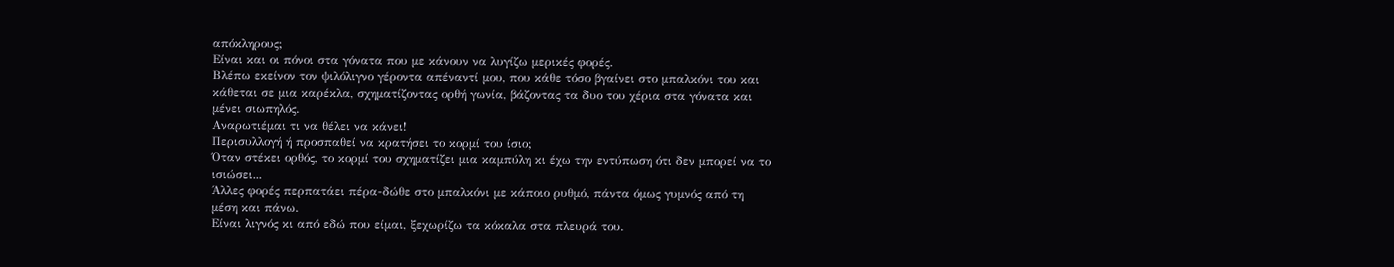απόκληρους;
Είναι και οι πόνοι στα γόνατα που με κάνουν να λυγίζω μερικές φορές.
Βλέπω εκείνον τον ψιλόλιγνο γέροντα απέναντί μου, που κάθε τόσο βγαίνει στο μπαλκόνι του και κάθεται σε μια καρέκλα, σχηματίζοντας ορθή γωνία, βάζοντας τα δυο του χέρια στα γόνατα και μένει σιωπηλός.
Αναρωτιέμαι τι να θέλει να κάνει!
Περισυλλογή ή προσπαθεί να κρατήσει το κορμί του ίσιο;
Όταν στέκει ορθός, το κορμί του σχηματίζει μια καμπύλη κι έχω την εντύπωση ότι δεν μπορεί να το ισιώσει...
Άλλες φορές περπατάει πέρα-δώθε στο μπαλκόνι με κάποιο ρυθμό, πάντα όμως γυμνός από τη μέση και πάνω.
Είναι λιγνός κι από εδώ που είμαι, ξεχωρίζω τα κόκαλα στα πλευρά του.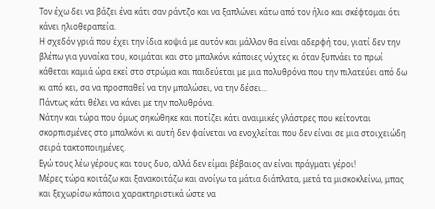Τον έχω δει να βάζει ένα κάτι σαν ράντζο και να ξαπλώνει κάτω από τον ήλιο και σκέφτομαι ότι κάνει ηλιοθεραπεία.
Η σχεδόν γριά που έχει την ίδια κοψιά με αυτόν και μάλλον θα είναι αδερφή του, γιατί δεν την βλέπω για γυναίκα του, κοιμάται και στο μπαλκόνι κάποιες νύχτες κι όταν ξυπνάει το πρωί κάθεται καμιά ώρα εκεί στο στρώμα και παιδεύεται με μια πολυθρόνα που την πιλατεύει από δω κι από κει, σα να προσπαθεί να την μπαλώσει, να την δέσει...
Πάντως κάτι θέλει να κάνει με την πολυθρόνα.
Νάτην και τώρα που όμως σηκώθηκε και ποτίζει κάτι αναιμικές γλάστρες που κείτονται σκορπισμένες στο μπαλκόνι κι αυτή δεν φαίνεται να ενοχλείται που δεν είναι σε μια στοιχειώδη σειρά τακτοποιημένες.
Εγώ τους λέω γέρους και τους δυο, αλλά δεν είμαι βέβαιος αν είναι πράγματι γέροι!
Μέρες τώρα κοιτάζω και ξανακοιτάζω και ανοίγω τα μάτια διάπλατα, μετά τα μισκοκλείνω, μπας και ξεχωρίσω κάποια χαρακτηριστικά ώστε να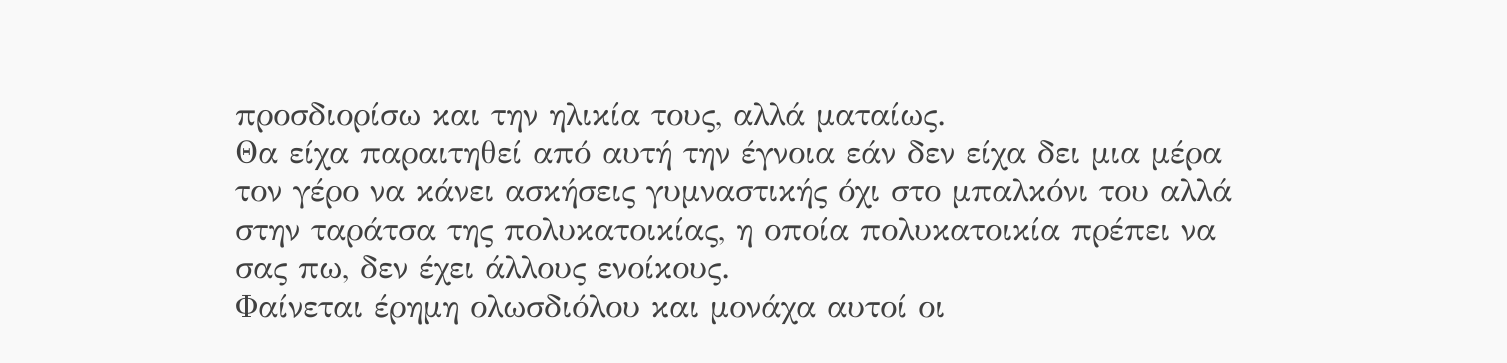προσδιορίσω και την ηλικία τους, αλλά ματαίως.
Θα είχα παραιτηθεί από αυτή την έγνοια εάν δεν είχα δει μια μέρα τον γέρο να κάνει ασκήσεις γυμναστικής όχι στο μπαλκόνι του αλλά στην ταράτσα της πολυκατοικίας, η οποία πολυκατοικία πρέπει να σας πω, δεν έχει άλλους ενοίκους.
Φαίνεται έρημη ολωσδιόλου και μονάχα αυτοί οι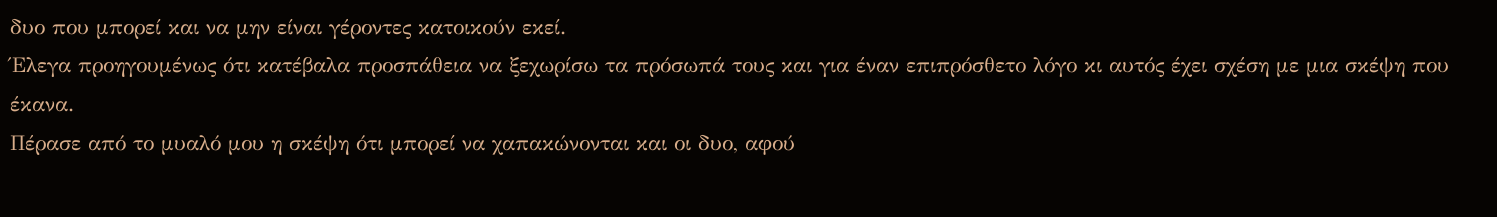δυο που μπορεί και να μην είναι γέροντες κατοικούν εκεί.
Έλεγα προηγουμένως ότι κατέβαλα προσπάθεια να ξεχωρίσω τα πρόσωπά τους και για έναν επιπρόσθετο λόγο κι αυτός έχει σχέση με μια σκέψη που έκανα.
Πέρασε από το μυαλό μου η σκέψη ότι μπορεί να χαπακώνονται και οι δυο, αφού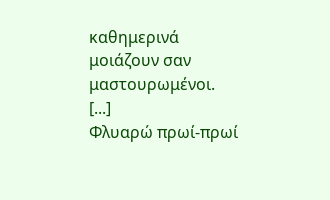καθημερινά μοιάζουν σαν μαστουρωμένοι.
[...]
Φλυαρώ πρωί-πρωί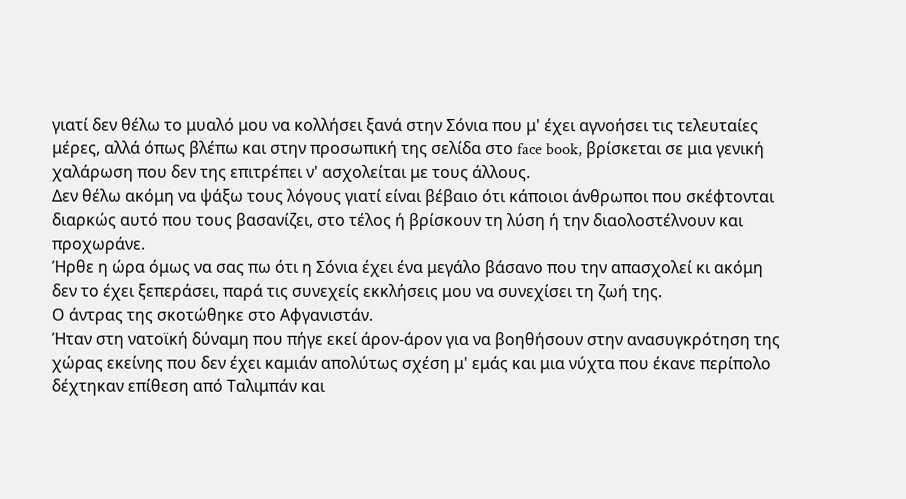γιατί δεν θέλω το μυαλό μου να κολλήσει ξανά στην Σόνια που μ' έχει αγνοήσει τις τελευταίες μέρες, αλλά όπως βλέπω και στην προσωπική της σελίδα στο face book, βρίσκεται σε μια γενική χαλάρωση που δεν της επιτρέπει ν' ασχολείται με τους άλλους.
Δεν θέλω ακόμη να ψάξω τους λόγους γιατί είναι βέβαιο ότι κάποιοι άνθρωποι που σκέφτονται διαρκώς αυτό που τους βασανίζει, στο τέλος ή βρίσκουν τη λύση ή την διαολοστέλνουν και προχωράνε.
Ήρθε η ώρα όμως να σας πω ότι η Σόνια έχει ένα μεγάλο βάσανο που την απασχολεί κι ακόμη δεν το έχει ξεπεράσει, παρά τις συνεχείς εκκλήσεις μου να συνεχίσει τη ζωή της.
Ο άντρας της σκοτώθηκε στο Αφγανιστάν.
Ήταν στη νατοϊκή δύναμη που πήγε εκεί άρον-άρον για να βοηθήσουν στην ανασυγκρότηση της χώρας εκείνης που δεν έχει καμιάν απολύτως σχέση μ' εμάς και μια νύχτα που έκανε περίπολο δέχτηκαν επίθεση από Ταλιμπάν και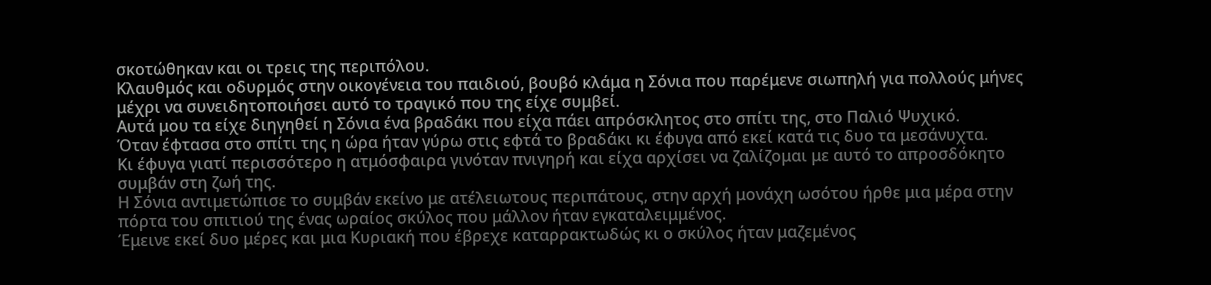σκοτώθηκαν και οι τρεις της περιπόλου.
Κλαυθμός και οδυρμός στην οικογένεια του παιδιού, βουβό κλάμα η Σόνια που παρέμενε σιωπηλή για πολλούς μήνες μέχρι να συνειδητοποιήσει αυτό το τραγικό που της είχε συμβεί.
Αυτά μου τα είχε διηγηθεί η Σόνια ένα βραδάκι που είχα πάει απρόσκλητος στο σπίτι της, στο Παλιό Ψυχικό.
Όταν έφτασα στο σπίτι της η ώρα ήταν γύρω στις εφτά το βραδάκι κι έφυγα από εκεί κατά τις δυο τα μεσάνυχτα.
Κι έφυγα γιατί περισσότερο η ατμόσφαιρα γινόταν πνιγηρή και είχα αρχίσει να ζαλίζομαι με αυτό το απροσδόκητο συμβάν στη ζωή της.
Η Σόνια αντιμετώπισε το συμβάν εκείνο με ατέλειωτους περιπάτους, στην αρχή μονάχη ωσότου ήρθε μια μέρα στην πόρτα του σπιτιού της ένας ωραίος σκύλος που μάλλον ήταν εγκαταλειμμένος.
Έμεινε εκεί δυο μέρες και μια Κυριακή που έβρεχε καταρρακτωδώς κι ο σκύλος ήταν μαζεμένος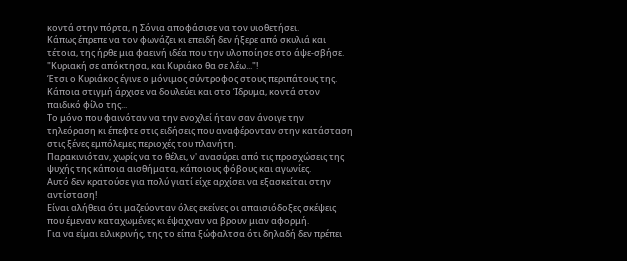κοντά στην πόρτα, η Σόνια αποφάσισε να τον υιοθετήσει.
Κάπως έπρεπε να τον φωνάζει κι επειδή δεν ήξερε από σκυλιά και τέτοια, της ήρθε μια φαεινή ιδέα που την υλοποίησε στο άψε-σβήσε.
"Κυριακή σε απόκτησα, και Κυριάκο θα σε λέω..."!
Έτσι ο Κυριάκος έγινε ο μόνιμος σύντροφος στους περιπάτους της.
Κάποια στιγμή άρχισε να δουλεύει και στο Ίδρυμα, κοντά στον παιδικό φίλο της...
Το μόνο που φαινόταν να την ενοχλεί ήταν σαν άνοιγε την τηλεόραση κι έπεφτε στις ειδήσεις που αναφέρονταν στην κατάσταση στις ξένες εμπόλεμες περιοχές του πλανήτη.
Παρακινιόταν, χωρίς να το θέλει, ν' ανασύρει από τις προσχώσεις της ψυχής της κάποια αισθήματα, κάποιους φόβους και αγωνίες.
Αυτό δεν κρατούσε για πολύ γιατί είχε αρχίσει να εξασκείται στην αντίσταση!
Είναι αλήθεια ότι μαζεύονταν όλες εκείνες οι απαισιόδοξες σκέψεις που έμεναν καταχωμένες κι έψαχναν να βρουν μιαν αφορμή.
Για να είμαι ειλικρινής, της το είπα ξώφαλτσα ότι δηλαδή δεν πρέπει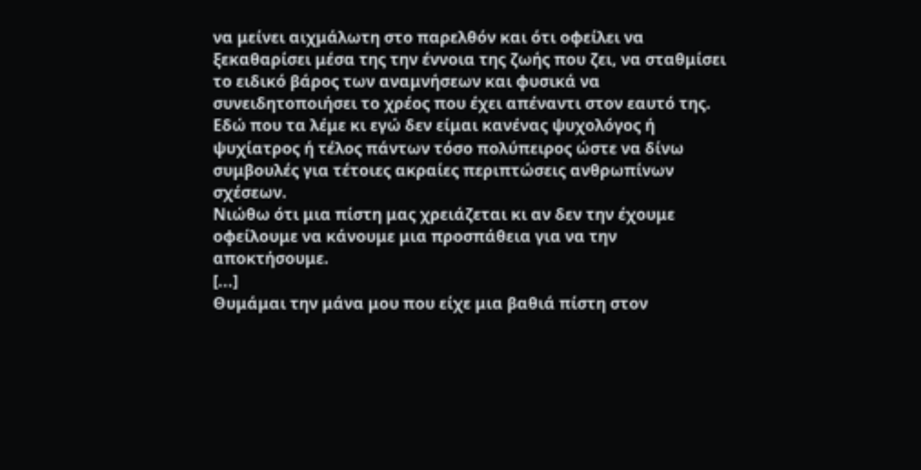να μείνει αιχμάλωτη στο παρελθόν και ότι οφείλει να ξεκαθαρίσει μέσα της την έννοια της ζωής που ζει, να σταθμίσει το ειδικό βάρος των αναμνήσεων και φυσικά να συνειδητοποιήσει το χρέος που έχει απέναντι στον εαυτό της.
Εδώ που τα λέμε κι εγώ δεν είμαι κανένας ψυχολόγος ή ψυχίατρος ή τέλος πάντων τόσο πολύπειρος ώστε να δίνω συμβουλές για τέτοιες ακραίες περιπτώσεις ανθρωπίνων σχέσεων.
Νιώθω ότι μια πίστη μας χρειάζεται κι αν δεν την έχουμε οφείλουμε να κάνουμε μια προσπάθεια για να την αποκτήσουμε.
[...]
Θυμάμαι την μάνα μου που είχε μια βαθιά πίστη στον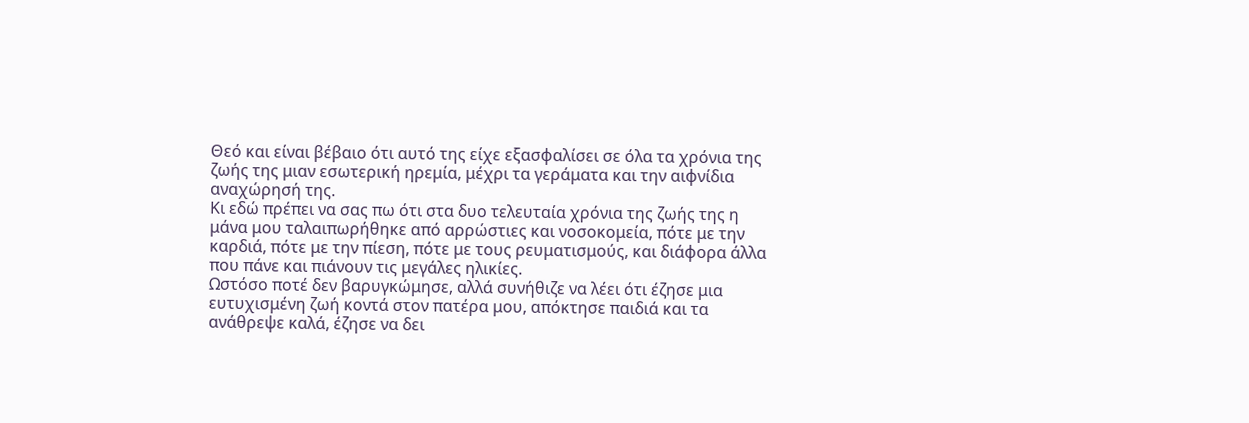Θεό και είναι βέβαιο ότι αυτό της είχε εξασφαλίσει σε όλα τα χρόνια της ζωής της μιαν εσωτερική ηρεμία, μέχρι τα γεράματα και την αιφνίδια αναχώρησή της.
Κι εδώ πρέπει να σας πω ότι στα δυο τελευταία χρόνια της ζωής της η μάνα μου ταλαιπωρήθηκε από αρρώστιες και νοσοκομεία, πότε με την καρδιά, πότε με την πίεση, πότε με τους ρευματισμούς, και διάφορα άλλα που πάνε και πιάνουν τις μεγάλες ηλικίες.
Ωστόσο ποτέ δεν βαρυγκώμησε, αλλά συνήθιζε να λέει ότι έζησε μια ευτυχισμένη ζωή κοντά στον πατέρα μου, απόκτησε παιδιά και τα ανάθρεψε καλά, έζησε να δει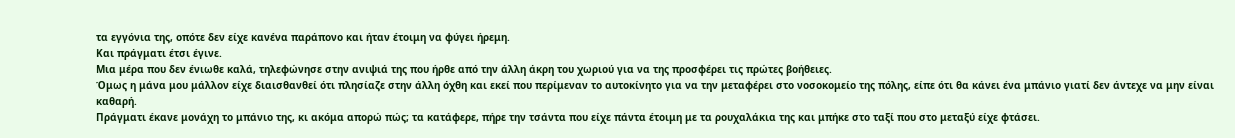τα εγγόνια της, οπότε δεν είχε κανένα παράπονο και ήταν έτοιμη να φύγει ήρεμη.
Και πράγματι έτσι έγινε.
Μια μέρα που δεν ένιωθε καλά, τηλεφώνησε στην ανιψιά της που ήρθε από την άλλη άκρη του χωριού για να της προσφέρει τις πρώτες βοήθειες.
Όμως η μάνα μου μάλλον είχε διαισθανθεί ότι πλησίαζε στην άλλη όχθη και εκεί που περίμεναν το αυτοκίνητο για να την μεταφέρει στο νοσοκομείο της πόλης, είπε ότι θα κάνει ένα μπάνιο γιατί δεν άντεχε να μην είναι καθαρή.
Πράγματι έκανε μονάχη το μπάνιο της, κι ακόμα απορώ πώς; τα κατάφερε, πήρε την τσάντα που είχε πάντα έτοιμη με τα ρουχαλάκια της και μπήκε στο ταξί που στο μεταξύ είχε φτάσει.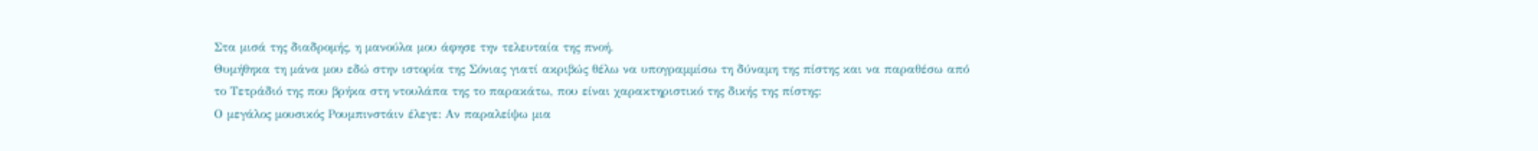Στα μισά της διαδρομής, η μανούλα μου άφησε την τελευταία της πνοή.
Θυμήθηκα τη μάνα μου εδώ στην ιστορία της Σόνιας γιατί ακριβώς θέλω να υπογραμμίσω τη δύναμη της πίστης και να παραθέσω από το Τετράδιό της που βρήκα στη ντουλάπα της το παρακάτω, που είναι χαρακτηριστικό της δικής της πίστης:
Ο μεγάλος μουσικός Ρουμπινστάιν έλεγε: Αν παραλείψω μια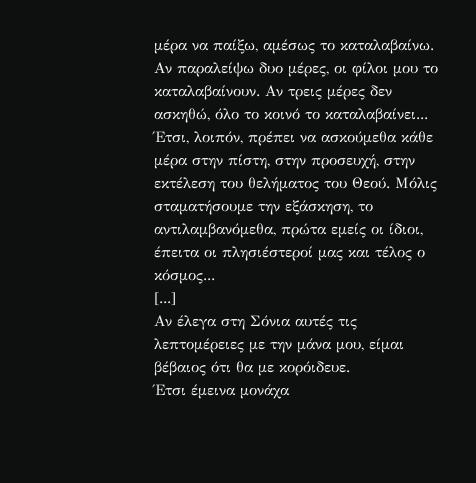μέρα να παίξω, αμέσως το καταλαβαίνω. Αν παραλείψω δυο μέρες, οι φίλοι μου το καταλαβαίνουν. Αν τρεις μέρες δεν ασκηθώ, όλο το κοινό το καταλαβαίνει... Έτσι, λοιπόν, πρέπει να ασκούμεθα κάθε μέρα στην πίστη, στην προσευχή, στην εκτέλεση του θελήματος του Θεού. Μόλις σταματήσουμε την εξάσκηση, το αντιλαμβανόμεθα, πρώτα εμείς οι ίδιοι, έπειτα οι πλησιέστεροί μας και τέλος ο κόσμος...
[...]
Αν έλεγα στη Σόνια αυτές τις λεπτομέρειες με την μάνα μου, είμαι βέβαιος ότι θα με κορόιδευε.
Έτσι έμεινα μονάχα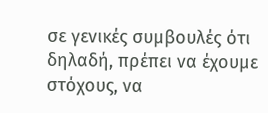σε γενικές συμβουλές ότι δηλαδή, πρέπει να έχουμε στόχους, να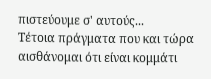πιστεύουμε σ' αυτούς...
Τέτοια πράγματα που και τώρα αισθάνομαι ότι είναι κομμάτι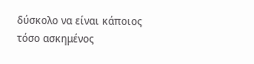δύσκολο να είναι κάποιος τόσο ασκημένος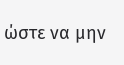ώστε να μην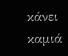κάνει καμιά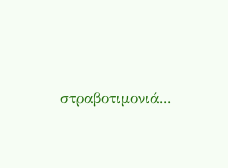στραβοτιμονιά...